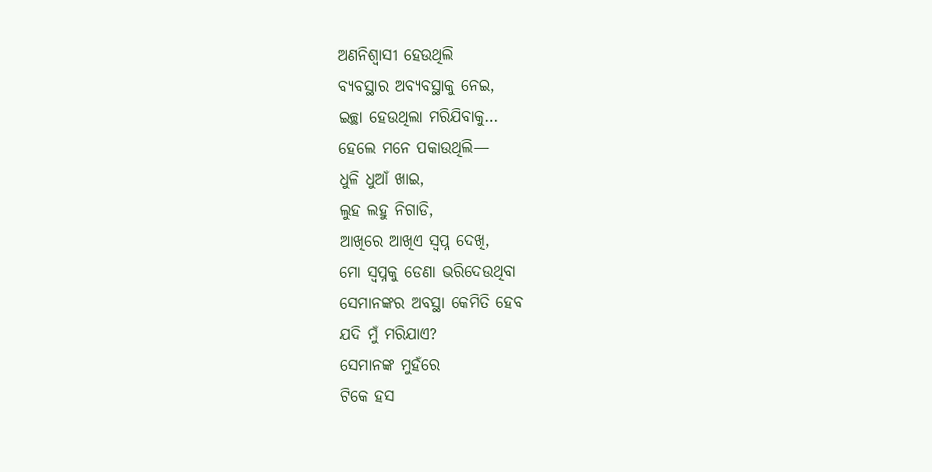ଅଣନିଶ୍ୱାସୀ ହେଉଥିଲି
ବ୍ୟବସ୍ଥାର ଅବ୍ୟବସ୍ଥାକୁ ନେଇ,
ଇଚ୍ଛା ହେଉଥିଲା ମରିଯିବାକୁ…
ହେଲେ ମନେ ପକାଉଥିଲି—
ଧୁଳି ଧୁଆଁ ଖାଇ,
ଲୁହ ଲହୁ ନିଗାଡି,
ଆଖିରେ ଆଖିଏ ସ୍ୱପ୍ନ ଦେଖି,
ମୋ ସ୍ୱପ୍ନକୁ ଡେଣା ଭରିଦେଉଥିବା
ସେମାନଙ୍କର ଅବସ୍ଥା କେମିତି ହେବ
ଯଦି ମୁଁ ମରିଯାଏ?
ସେମାନଙ୍କ ମୁହଁରେ
ଟିକେ ହସ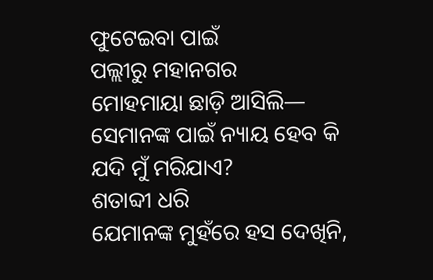ଫୁଟେଇବା ପାଇଁ
ପଲ୍ଲୀରୁ ମହାନଗର
ମୋହମାୟା ଛାଡ଼ି ଆସିଲି—
ସେମାନଙ୍କ ପାଇଁ ନ୍ୟାୟ ହେବ କି
ଯଦି ମୁଁ ମରିଯାଏ?
ଶତାବ୍ଦୀ ଧରି
ଯେମାନଙ୍କ ମୁହଁରେ ହସ ଦେଖିନି,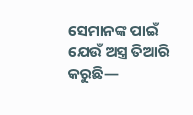ସେମାନଙ୍କ ପାଇଁ
ଯେଉଁ ଅସ୍ତ୍ର ତିଆରି କରୁଛି—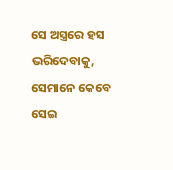ସେ ଅସ୍ତ୍ରରେ ହସ ଭରିଦେବାକୁ,
ସେମାନେ କେବେ
ସେଇ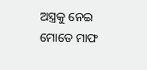ଅସ୍ତ୍ରକୁ ନେଇ
ମୋତେ ମାଫ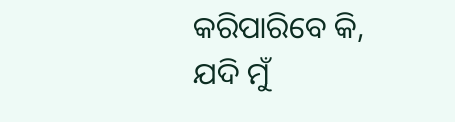କରିପାରିବେ କି,
ଯଦି ମୁଁ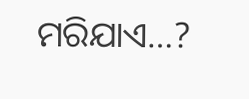ମରିଯାଏ…?